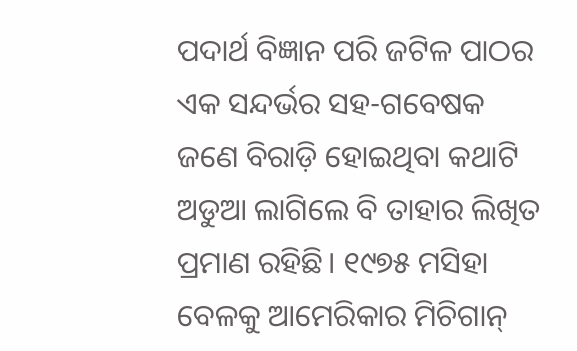ପଦାର୍ଥ ବିଜ୍ଞାନ ପରି ଜଟିଳ ପାଠର ଏକ ସନ୍ଦର୍ଭର ସହ-ଗବେଷକ ଜଣେ ବିରାଡ଼ି ହୋଇଥିବା କଥାଟି ଅଡୁଆ ଲାଗିଲେ ବି ତାହାର ଲିଖିତ ପ୍ରମାଣ ରହିଛି। ୧୯୭୫ ମସିହା ବେଳକୁ ଆମେରିକାର ମିଚିଗାନ୍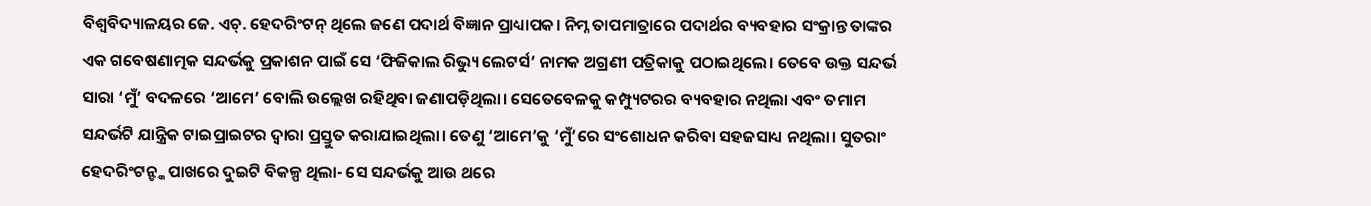ବିଶ୍ବବିଦ୍ୟାଳୟର ଜେ. ଏଚ୍. ହେଦରିଂଟନ୍ ଥିଲେ ଜଣେ ପଦାର୍ଥ ବିଜ୍ଞାନ ପ୍ରାଧ୍ୟାପକ। ନିମ୍ନ ତାପମାତ୍ରାରେ ପଦାର୍ଥର ବ୍ୟବହାର ସଂକ୍ରାନ୍ତ ତାଙ୍କର ଏକ ଗବେଷଣାତ୍ମକ ସନ୍ଦର୍ଭକୁ ପ୍ରକାଶନ ପାଇଁ ସେ ‘ଫିଜିକାଲ ରିଭ୍ୟୁ ଲେଟର୍ସ’ ନାମକ ଅଗ୍ରଣୀ ପତ୍ରିକାକୁ ପଠାଇଥିଲେ। ତେବେ ଉକ୍ତ ସନ୍ଦର୍ଭ ସାରା ‘ମୁଁ’ ବଦଳରେ ‘ଆମେ’ ବୋଲି ଉଲ୍ଲେଖ ରହିଥିବା ଜଣାପଡ଼ିଥିଲା। ସେତେବେଳକୁ କମ୍ପ୍ୟୁଟରର ବ୍ୟବହାର ନଥିଲା ଏବଂ ତମାମ ସନ୍ଦର୍ଭଟି ଯାନ୍ତ୍ରିକ ଟାଇପ୍ରାଇଟର ଦ୍ବାରା ପ୍ରସ୍ତୁତ କରାଯାଇଥିଲା। ତେଣୁ ‘ଆମେ’କୁ ‘ମୁଁ’ରେ ସଂଶୋଧନ କରିବା ସହଜସାଧ୍ୟ ନଥିଲା। ସୁତରାଂ ହେଦରିଂଟନ୍ଙ୍କ ପାଖରେ ଦୁଇଟି ବିକଳ୍ପ ଥିଲା- ସେ ସନ୍ଦର୍ଭକୁ ଆଉ ଥରେ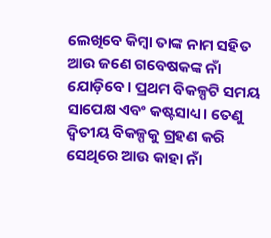ଲେଖିବେ କିମ୍ବା ତାଙ୍କ ନାମ ସହିତ ଆଉ ଜଣେ ଗବେଷକଙ୍କ ନାଁ ଯୋଡ଼ିବେ। ପ୍ରଥମ ବିକଳ୍ପଟି ସମୟ ସାପେକ୍ଷ ଏବଂ କଷ୍ଟସାଧ୍ୟ। ତେଣୁ ଦ୍ବିତୀୟ ବିକଳ୍ପକୁ ଗ୍ରହଣ କରି ସେଥିରେ ଆଉ କାହା ନାଁ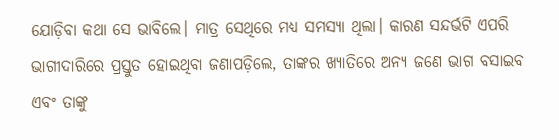ଯୋଡ଼ିବା କଥା ସେ ଭାବିଲେ। ମାତ୍ର ସେଥିରେ ମଧ୍ୟ ସମସ୍ୟା ଥିଲା। କାରଣ ସନ୍ଦର୍ଭଟି ଏପରି ଭାଗୀଦାରିରେ ପ୍ରସ୍ତୁତ ହୋଇଥିବା ଜଣାପଡ଼ିଲେ, ତାଙ୍କର ଖ୍ୟାତିରେ ଅନ୍ୟ ଜଣେ ଭାଗ ବସାଇବ ଏବଂ ତାଙ୍କୁ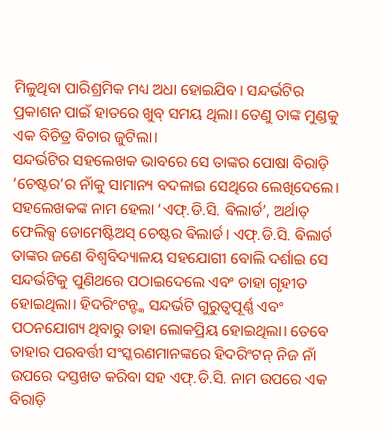ମିଳୁଥିବା ପାରିଶ୍ରମିକ ମଧ୍ୟ ଅଧା ହୋଇଯିବ। ସନ୍ଦର୍ଭଟିର ପ୍ରକାଶନ ପାଇଁ ହାତରେ ଖୁବ୍ ସମୟ ଥିଲା। ତେଣୁ ତାଙ୍କ ମୁଣ୍ଡକୁ ଏକ ବିଚିତ୍ର ବିଚାର ଜୁଟିଲା।
ସନ୍ଦର୍ଭଟିର ସହଲେଖକ ଭାବରେ ସେ ତାଙ୍କର ପୋଷା ବିରାଡ଼ି ‘ଚେଷ୍ଟର’ର ନାଁକୁ ସାମାନ୍ୟ ବଦଳାଇ ସେଥିରେ ଲେଖିଦେଲେ। ସହଲେଖକଙ୍କ ନାମ ହେଲା ‘ଏଫ୍.ଡି.ସି. ଵିଲାର୍ଡ’, ଅର୍ଥାତ୍ ଫେଲିକ୍ସ ଡୋମେଷ୍ଟିଅସ୍ ଚେଷ୍ଟର ଵିଲାର୍ଡ। ଏଫ୍.ଡି.ସି. ଵିଲାର୍ଡ ତାଙ୍କର ଜଣେ ବିଶ୍ବବିଦ୍ୟାଳୟ ସହଯୋଗୀ ବୋଲି ଦର୍ଶାଇ ସେ ସନ୍ଦର୍ଭଟିକୁ ପୁଣିଥରେ ପଠାଇଦେଲେ ଏବଂ ତାହା ଗୃହୀତ ହୋଇଥିଲା। ହିଦରିଂଟନ୍ଙ୍କ ସନ୍ଦର୍ଭଟି ଗୁରୁତ୍ବପୂର୍ଣ୍ଣ ଏବଂ ପଠନଯୋଗ୍ୟ ଥିବାରୁ ତାହା ଲୋକପ୍ରିୟ ହୋଇଥିଲା। ତେବେ ତାହାର ପରବର୍ତ୍ତୀ ସଂସ୍କରଣମାନଙ୍କରେ ହିଦରିଂଟନ୍ ନିଜ ନାଁ ଉପରେ ଦସ୍ତଖତ କରିବା ସହ ଏଫ୍.ଡି.ସି. ନାମ ଉପରେ ଏକ ବିରାଡ଼ି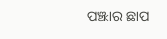ପଞ୍ଝାର ଛାପ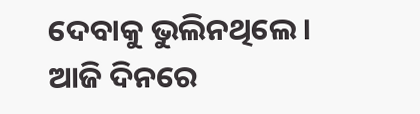ଦେବାକୁ ଭୁଲିନଥିଲେ। ଆଜି ଦିନରେ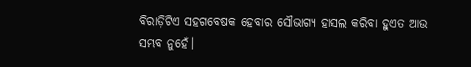ବିରାଡ଼ିଟିଏ ସହଗବେଷକ ହେବାର ସୌଭାଗ୍ୟ ହାସଲ କରିବା ହୁଏତ ଆଉ ସମ୍ଭବ ନୁହେଁ।